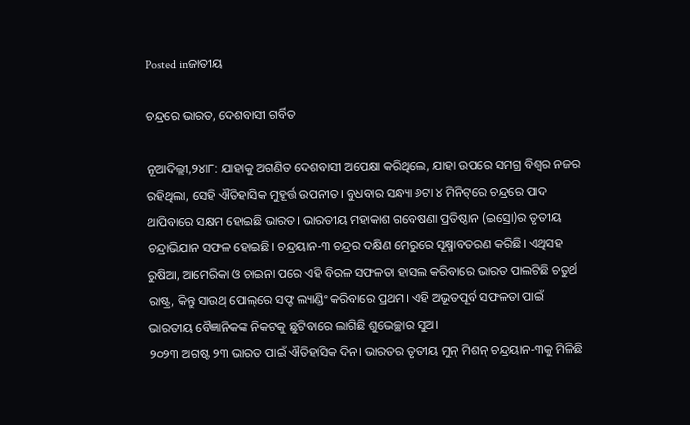Posted inଜାତୀୟ

ଚନ୍ଦ୍ରରେ ଭାରତ, ଦେଶବାସୀ ଗର୍ବିତ

ନୂଆଦିଲ୍ଲୀ,୨୪ା୮: ଯାହାକୁ ଅଗଣିତ ଦେଶବାସୀ ଅପେକ୍ଷା କରିଥିଲେ, ଯାହା ଉପରେ ସମଗ୍ର ବିଶ୍ୱର ନଜର ରହିଥିଲା, ସେହି ଐତିହାସିକ ମୁହୂର୍ତ୍ତ ଉପନୀତ। ବୁଧବାର ସନ୍ଧ୍ୟା ୬ଟା ୪ ମିନିଟ୍‌ରେ ଚନ୍ଦ୍ରରେ ପାଦ ଥାପିବାରେ ସକ୍ଷମ ହୋଇଛି ଭାରତ। ଭାରତୀୟ ମହାକାଶ ଗବେଷଣା ପ୍ରତିଷ୍ଠାନ (ଇସ୍ରୋ)ର ତୃତୀୟ ଚନ୍ଦ୍ରାଭିଯାନ ସଫଳ ହୋଇଛି। ଚନ୍ଦ୍ରୟାନ-୩ ଚନ୍ଦ୍ରର ଦକ୍ଷିଣ ମେରୁରେ ସୂକ୍ଷ୍ମାବତରଣ କରିଛି। ଏଥିସହ ରୁଷିଆ, ଆମେରିକା ଓ ଚାଇନା ପରେ ଏହି ବିରଳ ସଫଳତା ହାସଲ କରିବାରେ ଭାରତ ପାଲଟିଛି ଚତୁର୍ଥ ରାଷ୍ଟ୍ର, କିନ୍ତୁ ସାଉଥ୍‌ ପୋଲ୍‌ରେ ସଫ୍ଟ ଲ୍ୟାଣ୍ଡିଂ କରିବାରେ ପ୍ରଥମ। ଏହି ଅଭୂତପୂର୍ବ ସଫଳତା ପାଇଁ ଭାରତୀୟ ବୈଜ୍ଞାନିକଙ୍କ ନିକଟକୁ ଛୁଟିବାରେ ଲାଗିଛି ଶୁଭେଚ୍ଛାର ସୁଅ।
୨୦୨୩ ଅଗଷ୍ଟ ୨୩ ଭାରତ ପାଇଁ ଐତିହାସିକ ଦିନ। ଭାରତର ତୃତୀୟ ମୁନ୍‌ ମିଶନ୍‌ ଚନ୍ଦ୍ରୟାନ-୩କୁ ମିଳିଛି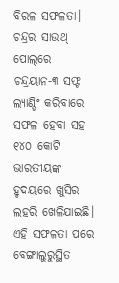ବିରଳ ସଫଳତା। ଚନ୍ଦ୍ରର ସାଉଥ୍‌ ପୋଲ୍‌ରେ ଚନ୍ଦ୍ରୟାନ-୩ ସଫ୍ଟ ଲ୍ୟାଣ୍ଡିଂ କରିବାରେ ସଫଳ ହେବା ସହ ୧୪୦ କୋଟି ଭାରତୀୟଙ୍କ ହୃଦୟରେ ଖୁସିର ଲହରି ଖେଳିଯାଇଛି। ଏହି ସଫଳତା ପରେ ବେଙ୍ଗାଲୁରୁସ୍ଥିତ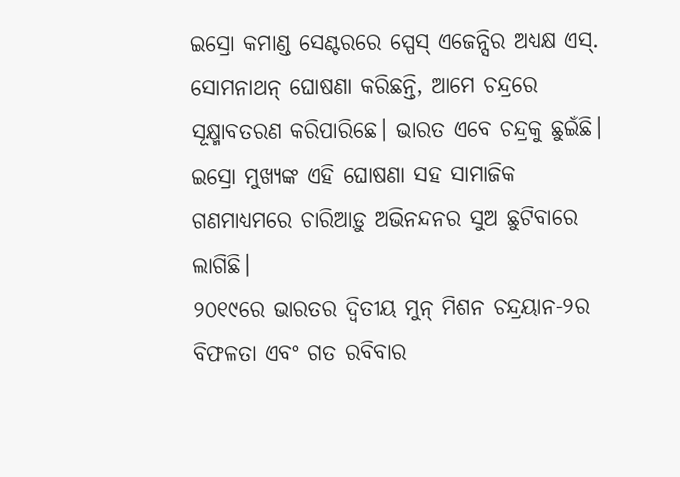ଇସ୍ରୋ କମାଣ୍ଡ ସେଣ୍ଟରରେ ସ୍ପେସ୍‌ ଏଜେନ୍ସିର ଅଧ୍ୟକ୍ଷ ଏସ୍‌. ସୋମନାଥନ୍‌ ଘୋଷଣା କରିଛନ୍ତି, ଆମେ ଚନ୍ଦ୍ରରେ ସୂକ୍ଷ୍ମାବତରଣ କରିପାରିଛେ। ଭାରତ ଏବେ ଚନ୍ଦ୍ରକୁ ଛୁଇଁଛି। ଇସ୍ରୋ ମୁଖ୍ୟଙ୍କ ଏହି ଘୋଷଣା ସହ ସାମାଜିକ ଗଣମାଧ୍ୟମରେ ଚାରିଆଡ଼ୁ ଅଭିନନ୍ଦନର ସୁଅ ଛୁଟିବାରେ ଲାଗିଛି।
୨୦୧୯ରେ ଭାରତର ଦ୍ୱିତୀୟ ମୁନ୍‌ ମିଶନ ଚନ୍ଦ୍ରୟାନ-୨ର ବିଫଳତା ଏବଂ ଗତ ରବିବାର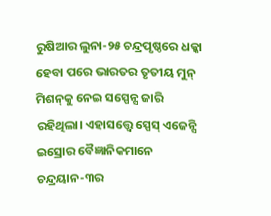ରୁଷିଆର ଲୁନା-୨୫ ଚନ୍ଦ୍ରପୃଷ୍ଠରେ ଧକ୍କା ହେବା ପରେ ଭାରତର ତୃତୀୟ ମୁନ୍‌ ମିଶନ୍‌କୁ ନେଇ ସସ୍ପେନ୍ସ ଜାରି ରହିଥିଲା। ଏହାସତ୍ତ୍ୱେ ସ୍ପେସ୍‌ ଏଜେନ୍ସି ଇସ୍ରୋର ବୈଜ୍ଞାନିକମାନେ ଚନ୍ଦ୍ରୟାନ-୩ର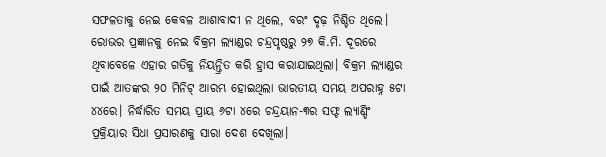ସଫଳତାକୁ ନେଇ କେବଳ ଆଶାବାଦୀ ନ ଥିଲେ, ବରଂ ଦୃଢ଼ ନିଶ୍ଚିତ ଥିଲେ। ରୋଭର ପ୍ରଜ୍ଞାନକୁ ନେଇ ବିକ୍ରମ ଲ୍ୟାଣ୍ଡର ଚନ୍ଦ୍ରପୃଷ୍ଠରୁ ୨୭ କି.ମି. ଦୂରରେ ଥିବାବେଳେ ଏହାର ଗତିକୁ ନିୟନ୍ତ୍ରିତ କରି ହ୍ରାସ କରାଯାଇଥିଲା। ବିକ୍ରମ ଲ୍ୟାଣ୍ଡର ପାଇଁ ଆତଙ୍କର ୨୦ ମିନିଟ୍‌ ଆରମ୍ଭ ହୋଇଥିଲା ଭାରତୀୟ ସମୟ ଅପରାହ୍ନ ୫ଟା ୪୪ରେ। ନିର୍ଦ୍ଧାରିତ ସମୟ ପ୍ରାୟ ୬ଟା ୪ରେ ଚନ୍ଦ୍ରୟାନ-୩ର ସଫ୍ଟ ଲ୍ୟାଣ୍ଡିଂ ପ୍ରକ୍ରିୟାର ସିଧା ପ୍ରସାରଣକୁ ସାରା ଦେଶ ଦେଖିଲା।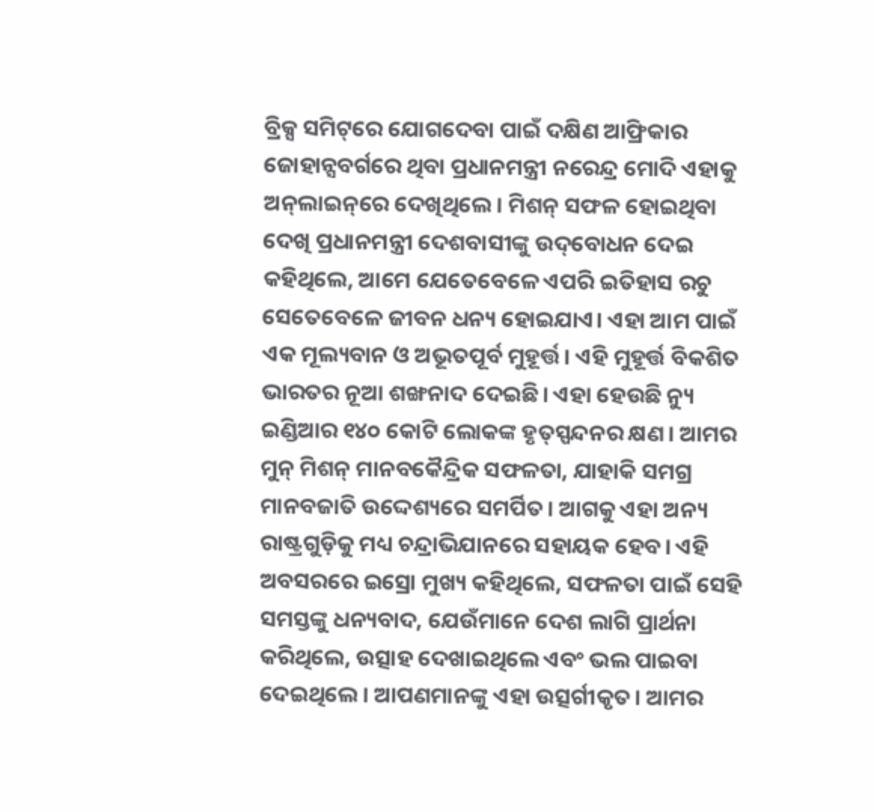ବ୍ରିକ୍ସ ସମିଟ୍‌ରେ ଯୋଗଦେବା ପାଇଁ ଦକ୍ଷିଣ ଆଫ୍ରିକାର ଜୋହାନ୍ସବର୍ଗରେ ଥିବା ପ୍ରଧାନମନ୍ତ୍ରୀ ନରେନ୍ଦ୍ର ମୋଦି ଏହାକୁ ଅନ୍‌ଲାଇନ୍‌ରେ ଦେଖିଥିଲେ। ମିଶନ୍‌ ସଫଳ ହୋଇଥିବା ଦେଖି ପ୍ରଧାନମନ୍ତ୍ରୀ ଦେଶବାସୀଙ୍କୁ ଉଦ୍‌ବୋଧନ ଦେଇ କହିଥିଲେ, ଆମେ ଯେତେବେଳେ ଏପରି ଇତିହାସ ରଚୁ ସେତେବେଳେ ଜୀବନ ଧନ୍ୟ ହୋଇଯାଏ। ଏହା ଆମ ପାଇଁ ଏକ ମୂଲ୍ୟବାନ ଓ ଅଭୂତପୂର୍ବ ମୁହୂର୍ତ୍ତ। ଏହି ମୁହୂର୍ତ୍ତ ବିକଶିତ ଭାରତର ନୂଆ ଶଙ୍ଖନାଦ ଦେଇଛି। ଏହା ହେଉଛି ନ୍ୟୁ ଇଣ୍ଡିଆର ୧୪୦ କୋଟି ଲୋକଙ୍କ ହୃତ୍‌ସ୍ପନ୍ଦନର କ୍ଷଣ। ଆମର ମୁନ୍‌ ମିଶନ୍‌ ମାନବକୈନ୍ଦ୍ରିକ ସଫଳତା, ଯାହାକି ସମଗ୍ର ମାନବଜାତି ଉଦ୍ଦେଶ୍ୟରେ ସମର୍ପିତ। ଆଗକୁ ଏହା ଅନ୍ୟ ରାଷ୍ଟ୍ରଗୁଡ଼ିକୁ ମଧ୍ୟ ଚନ୍ଦ୍ରାଭିଯାନରେ ସହାୟକ ହେବ। ଏହି ଅବସରରେ ଇସ୍ରୋ ମୁଖ୍ୟ କହିଥିଲେ, ସଫଳତା ପାଇଁ ସେହି ସମସ୍ତଙ୍କୁ ଧନ୍ୟବାଦ, ଯେଉଁମାନେ ଦେଶ ଲାଗି ପ୍ରାର୍ଥନା କରିଥିଲେ, ଉତ୍ସାହ ଦେଖାଇଥିଲେ ଏବଂ ଭଲ ପାଇବା ଦେଇଥିଲେ। ଆପଣମାନଙ୍କୁ ଏହା ଉତ୍ସର୍ଗୀକୃତ। ଆମର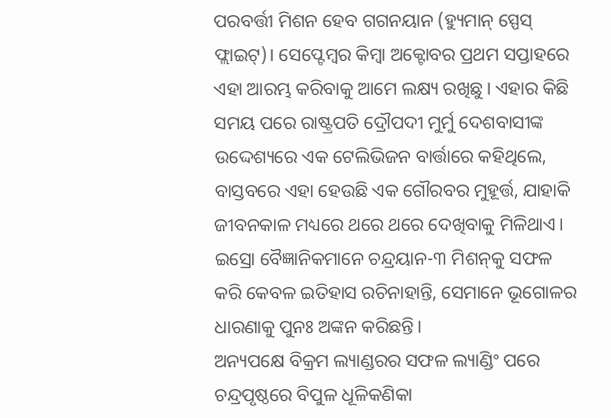ପରବର୍ତ୍ତୀ ମିଶନ ହେବ ଗଗନୟାନ (ହ୍ୟୁମାନ୍‌ ସ୍ପେସ୍‌ ଫ୍ଲାଇଟ୍‌)। ସେପ୍ଟେମ୍ବର କିମ୍ବା ଅକ୍ଟୋବର ପ୍ରଥମ ସପ୍ତାହରେ ଏହା ଆରମ୍ଭ କରିବାକୁ ଆମେ ଲକ୍ଷ୍ୟ ରଖିଛୁ। ଏହାର କିଛି ସମୟ ପରେ ରାଷ୍ଟ୍ରପତି ଦ୍ରୌପଦୀ ମୁର୍ମୁ ଦେଶବାସୀଙ୍କ ଉଦ୍ଦେଶ୍ୟରେ ଏକ ଟେଲିଭିଜନ ବାର୍ତ୍ତାରେ କହିଥିଲେ, ବାସ୍ତବରେ ଏହା ହେଉଛି ଏକ ଗୌରବର ମୁହୂର୍ତ୍ତ, ଯାହାକି ଜୀବନକାଳ ମଧ୍ୟରେ ଥରେ ଥରେ ଦେଖିବାକୁ ମିଳିଥାଏ। ଇସ୍ରୋ ବୈଜ୍ଞାନିକମାନେ ଚନ୍ଦ୍ରୟାନ-୩ ମିଶନ୍‌କୁ ସଫଳ କରି କେବଳ ଇତିହାସ ରଚିନାହାନ୍ତି, ସେମାନେ ଭୂଗୋଳର ଧାରଣାକୁ ପୁନଃ ଅଙ୍କନ କରିଛନ୍ତି।
ଅନ୍ୟପକ୍ଷେ ବିକ୍ରମ ଲ୍ୟାଣ୍ଡରର ସଫଳ ଲ୍ୟାଣ୍ଡିଂ ପରେ ଚନ୍ଦ୍ରପୃଷ୍ଠରେ ବିପୁଳ ଧୂଳିକଣିକା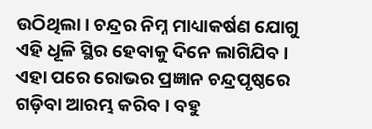ଉଠିଥିଲା। ଚନ୍ଦ୍ରର ନିମ୍ନ ମାଧ୍ୟାକର୍ଷଣ ଯୋଗୁ ଏହି ଧୂଳି ସ୍ଥିର ହେବାକୁ ଦିନେ ଲାଗିଯିବ। ଏହା ପରେ ରୋଭର ପ୍ରଜ୍ଞାନ ଚନ୍ଦ୍ରପୃଷ୍ଠରେ ଗଡ଼ିବା ଆରମ୍ଭ କରିବ। ବହୁ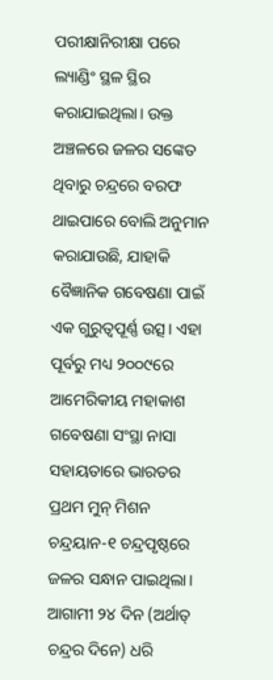ପରୀକ୍ଷାନିରୀକ୍ଷା ପରେ ଲ୍ୟାଣ୍ଡିଂ ସ୍ଥଳ ସ୍ଥିର କରାଯାଇଥିଲା। ଉକ୍ତ ଅଞ୍ଚଳରେ ଜଳର ସଙ୍କେତ ଥିବାରୁ ଚନ୍ଦ୍ରରେ ବରଫ ଥାଇପାରେ ବୋଲି ଅନୁମାନ କରାଯାଉଛି, ଯାହାକି ବୈଜ୍ଞାନିକ ଗବେଷଣା ପାଇଁ ଏକ ଗୁରୁତ୍ୱପୂର୍ଣ୍ଣ ଉତ୍ସ। ଏହା ପୂର୍ବରୁ ମଧ୍ୟ ୨୦୦୯ରେ ଆମେରିକୀୟ ମହାକାଶ ଗବେଷଣା ସଂସ୍ଥା ନାସା ସହାୟତାରେ ଭାରତର ପ୍ରଥମ ମୁନ୍‌ ମିଶନ ଚନ୍ଦ୍ରୟାନ-୧ ଚନ୍ଦ୍ରପୃଷ୍ଠରେ ଜଳର ସନ୍ଧାନ ପାଇଥିଲା। ଆଗାମୀ ୨୪ ଦିନ (ଅର୍ଥାତ୍‌ ଚନ୍ଦ୍ରର ଦିନେ) ଧରି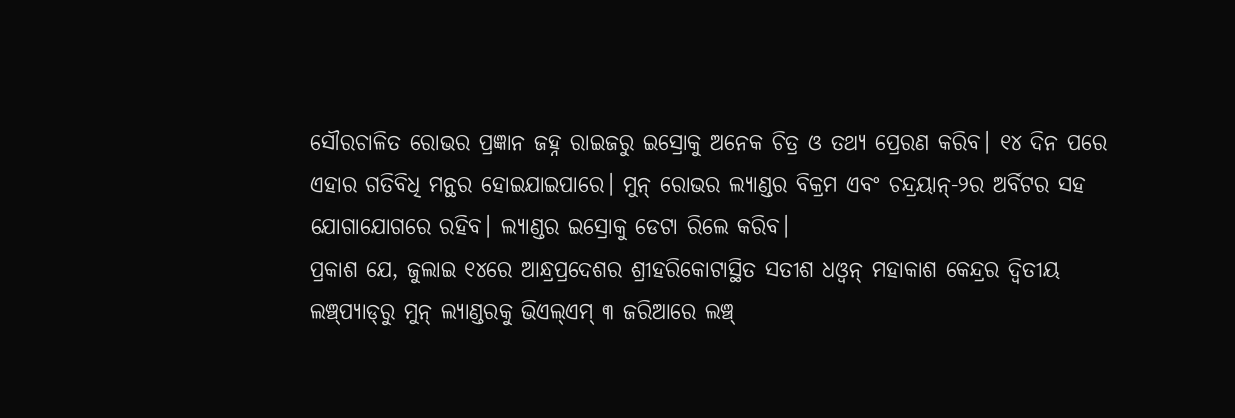ସୌରଚାଳିତ ରୋଭର ପ୍ରଜ୍ଞାନ ଜହ୍ନ ରାଇଜରୁ ଇସ୍ରୋକୁ ଅନେକ ଚିତ୍ର ଓ ତଥ୍ୟ ପ୍ରେରଣ କରିବ। ୧୪ ଦିନ ପରେ ଏହାର ଗତିବିଧି ମନ୍ଥର ହୋଇଯାଇପାରେ। ମୁନ୍‌ ରୋଭର ଲ୍ୟାଣ୍ଡର ବିକ୍ରମ ଏବଂ ଚନ୍ଦ୍ରୟାନ୍‌-୨ର ଅର୍ବିଟର ସହ ଯୋଗାଯୋଗରେ ରହିବ। ଲ୍ୟାଣ୍ଡର ଇସ୍ରୋକୁ ଡେଟା ରିଲେ କରିବ।
ପ୍ରକାଶ ଯେ, ଜୁଲାଇ ୧୪ରେ ଆନ୍ଧ୍ରପ୍ରଦେଶର ଶ୍ରୀହରିକୋଟାସ୍ଥିତ ସତୀଶ ଧଓ୍ବନ୍‌ ମହାକାଶ କେନ୍ଦ୍ରର ଦ୍ୱିତୀୟ ଲଞ୍ଚ୍‌ପ୍ୟାଡ୍‌ରୁ ମୁନ୍‌ ଲ୍ୟାଣ୍ଡରକୁ ଭିଏଲ୍‌ଏମ୍‌ ୩ ଜରିଆରେ ଲଞ୍ଚ୍‌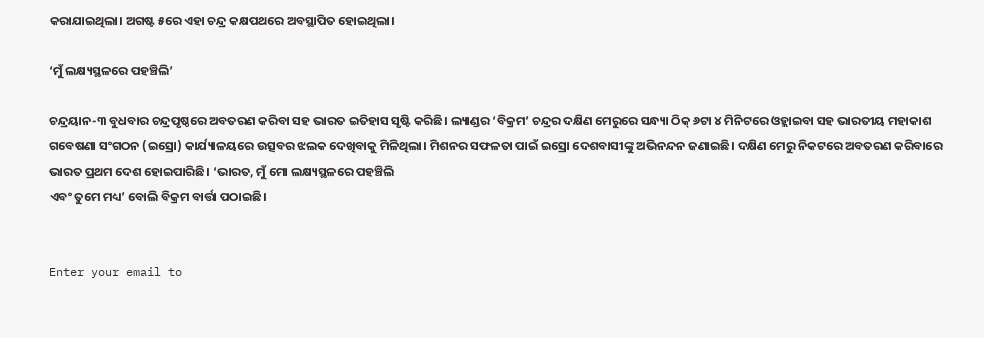କରାଯାଇଥିଲା। ଅଗଷ୍ଟ ୫ରେ ଏହା ଚନ୍ଦ୍ର କକ୍ଷପଥରେ ଅବସ୍ଥାପିତ ହୋଇଥିଲା।

‘ମୁଁ ଲକ୍ଷ୍ୟସ୍ଥଳରେ ପହଞ୍ଚିଲି’

ଚନ୍ଦ୍ରୟାନ-୩ ବୁଧବାର ଚନ୍ଦ୍ରପୃଷ୍ଠରେ ଅବତରଣ କରିବା ସହ ଭାରତ ଇତିହାସ ସୃଷ୍ଟି କରିଛି। ଲ୍ୟାଣ୍ଡର ‘ବିକ୍ରମ’ ଚନ୍ଦ୍ରର ଦକ୍ଷିଣ ମେରୁରେ ସନ୍ଧ୍ୟା ଠିକ୍‌ ୬ଟା ୪ ମିନିଟରେ ଓହ୍ଲାଇବା ସହ ଭାରତୀୟ ମହାକାଶ ଗବେଷଣା ସଂଗଠନ (ଇସ୍ରୋ) କାର୍ଯ୍ୟାଳୟରେ ଉତ୍ସବର ଝଲକ ଦେଖିବାକୁ ମିଳିଥିଲା। ମିଶନର ସଫଳତା ପାଇଁ ଇସ୍ରୋ ଦେଶବାସୀଙ୍କୁ ଅଭିନନ୍ଦନ ଜଣାଇଛି। ଦକ୍ଷିଣ ମେରୁ ନିକଟରେ ଅବତରଣ କରିବାରେ ଭାରତ ପ୍ରଥମ ଦେଶ ହୋଇପାରିଛି। ‘ଭାରତ, ମୁଁ ମୋ ଲକ୍ଷ୍ୟସ୍ଥଳରେ ପହଞ୍ଚିଲି
ଏବଂ ତୁମେ ମଧ୍ୟ’ ବୋଲି ବିକ୍ରମ ବାର୍ତ୍ତା ପଠାଇଛି।


Enter your email to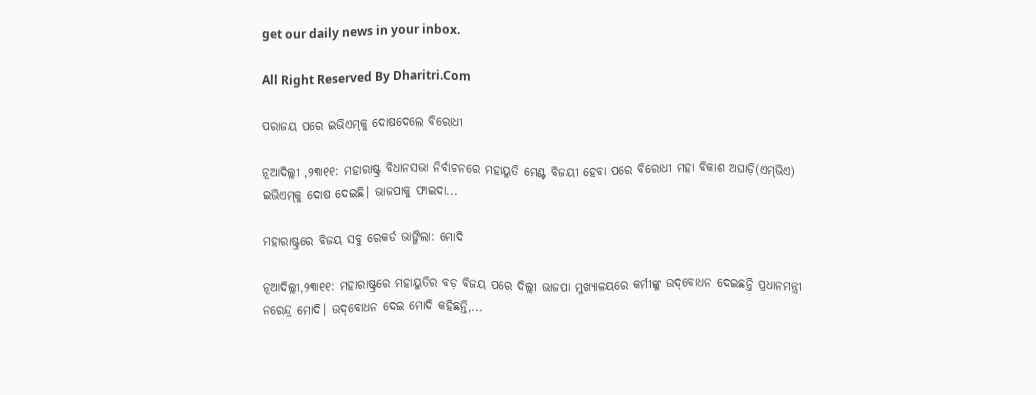get our daily news in your inbox.

All Right Reserved By Dharitri.Com

ପରାଜୟ ପରେ ଇଭିଏମ୍‌କୁ ଦୋଷଦେଲେ ବିରୋଧୀ

ନୂଆଦିଲ୍ଲୀ ,୨୩ା୧୧: ମହାରାଷ୍ଟ୍ର ବିଧାନସଭା ନିର୍ବାଚନରେ ମହାୟୁତି ମେଣ୍ଟ ବିଜୟୀ ହେବା ପରେ ବିରୋଧୀ ମହା ବିକାଶ ଅଘାଡ଼ି(ଏମ୍‌ଭିଏ) ଇଭିଏମ୍‌କୁ ଦୋଷ ଦେଇଛି। ଭାଜପାକୁ ଫାଇଦା...

ମହାରାଷ୍ଟ୍ରରେ ବିଜୟ ସବୁ ରେକର୍ଡ ଭାଙ୍ଗିଲା: ମୋଦି

ନୂଆଦିଲ୍ଲୀ,୨୩ା୧୧: ମହାରାଷ୍ଟ୍ରରେ ମହାୟୁତିର ବଡ଼ ବିଜୟ ପରେ ଦିଲ୍ଲୀ ଭାଜପା ମୁଖ୍ୟାଳୟରେ କର୍ମୀଙ୍କୁ ଉଦ୍‌ବୋଧନ ଦେଇଛନ୍ତି ପ୍ରଧାନମନ୍ତ୍ରୀ ନରେନ୍ଦ୍ର ମୋଦି। ଉଦ୍‌ବୋଧନ ଦେଇ ମୋଦି କହିଛନ୍ତି,...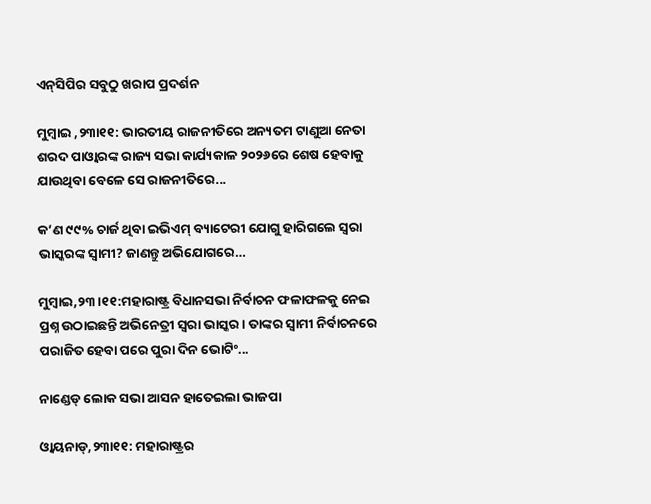ଏନ୍‌ସିପିର ସବୁଠୁ ଖରାପ ପ୍ରଦର୍ଶନ

ମୁମ୍ବାଇ ,୨୩ା୧୧: ଭାରତୀୟ ରାଜନୀତିରେ ଅନ୍ୟତମ ଟାଣୁଆ ନେତା ଶରଦ ପାଓ୍ବାରଙ୍କ ରାଜ୍ୟ ସଭା କାର୍ଯ୍ୟକାଳ ୨୦୨୬ରେ ଶେଷ ହେବାକୁ ଯାଉଥିବା ବେଳେ ସେ ରାଜନୀତିରେ...

କ’ଣ ୯୯% ଚାର୍ଜ ଥିବା ଇଭିଏମ୍‌ ବ୍ୟାଟେରୀ ଯୋଗୁ ହାରିଗଲେ ସ୍ବରା ଭାସ୍କରଙ୍କ ସ୍ବାମୀ? ଜାଣନ୍ତୁ ଅଭିଯୋଗରେ…

ମୁମ୍ବାଇ,୨୩।୧୧:ମହାରାଷ୍ଟ୍ର ବିଧାନସଭା ନିର୍ବାଚନ ଫଳାଫଳକୁ ନେଇ ପ୍ରଶ୍ନ ଉଠାଇଛନ୍ତି ଅଭିନେତ୍ରୀ ସ୍ବରା ଭାସ୍କର। ତାଙ୍କର ସ୍ବାମୀ ନିର୍ବାଚନରେ ପରାଜିତ ହେବା ପରେ ପୁରା ଦିନ ଭୋଟିଂ...

ନାଣ୍ଡେଡ୍‌ ଲୋକ ସଭା ଆସନ ହାତେଇଲା ଭାଜପା

ଓ୍ବାୟନାଡ୍‌,୨୩ା୧୧: ମହାରାଷ୍ଟ୍ରର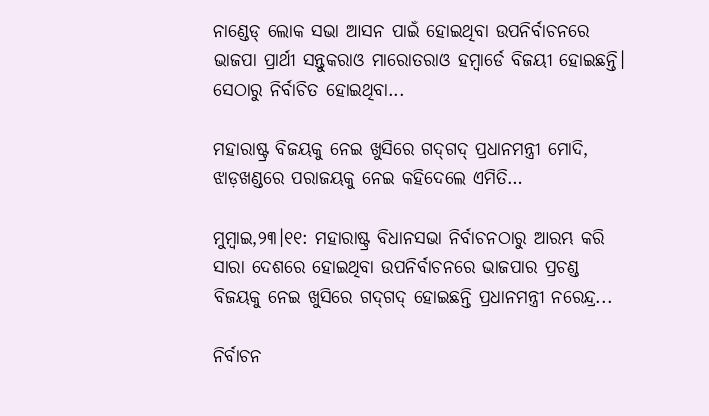ନାଣ୍ଡେଡ୍‌ ଲୋକ ସଭା ଆସନ ପାଇଁ ହୋଇଥିବା ଉପନିର୍ବାଚନରେ ଭାଜପା ପ୍ରାର୍ଥୀ ସନ୍ତୁକରାଓ ମାରୋତରାଓ ହମ୍ବାର୍ଡେ ବିଜୟୀ ହୋଇଛନ୍ତି। ସେଠାରୁ ନିର୍ବାଚିତ ହୋଇଥିବା...

ମହାରାଷ୍ଟ୍ର ବିଜୟକୁ ନେଇ ଖୁସିରେ ଗଦ୍‌ଗଦ୍‌ ପ୍ରଧାନମନ୍ତ୍ରୀ ମୋଦି, ଝାଡ଼ଖଣ୍ଡରେ ପରାଜୟକୁ ନେଇ କହିଦେଲେ ଏମିତି…

ମୁମ୍ବାଇ,୨୩।୧୧: ମହାରାଷ୍ଟ୍ର ବିଧାନସଭା ନିର୍ବାଚନଠାରୁ ଆରମ୍ଭ କରି ସାରା ଦେଶରେ ହୋଇଥିବା ଉପନିର୍ବାଚନରେ ଭାଜପାର ପ୍ରଚଣ୍ଡ ବିଜୟକୁ ନେଇ ଖୁସିରେ ଗଦ୍‌ଗଦ୍‌ ହୋଇଛନ୍ତି ପ୍ରଧାନମନ୍ତ୍ରୀ ନରେନ୍ଦ୍ର...

ନିର୍ବାଚନ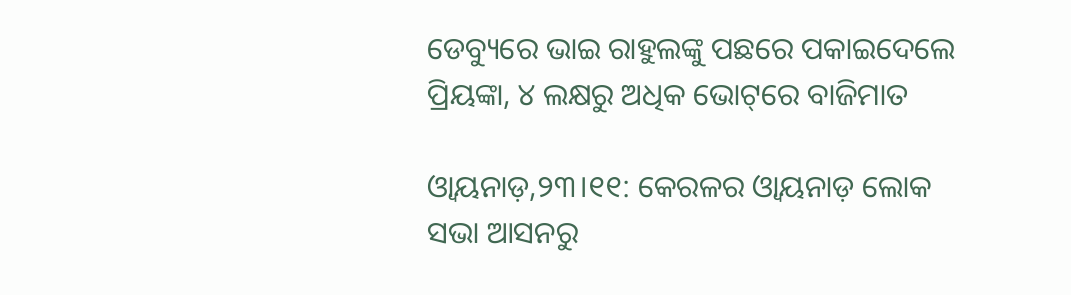ଡେବ୍ୟୁରେ ଭାଇ ରାହୁଲଙ୍କୁ ପଛରେ ପକାଇଦେଲେ ପ୍ରିୟଙ୍କା, ୪ ଲକ୍ଷରୁ ଅଧିକ ଭୋଟ୍‌ରେ ବାଜିମାତ

ଓ୍ବାୟନାଡ଼,୨୩।୧୧: କେରଳର ଓ୍ବାୟନାଡ଼ ଲୋକ ସଭା ଆସନରୁ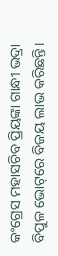କଂଗ୍ରେସ ମହାସଚିବ ପ୍ରିୟଙ୍କା ଗାନ୍ଧୀ ଭଦ୍ରା ବିପୁଳ ଭୋଟ୍‌ରେ ବିଜୟ ଲାଭ କରିଛନ୍ତି।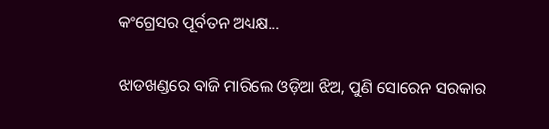କଂଗ୍ରେସର ପୂର୍ବତନ ଅଧ୍ୟକ୍ଷ...

ଝାଡଖଣ୍ଡରେ ବାଜି ମାରିଲେ ଓଡ଼ିଆ ଝିଅ, ପୁଣି ସୋରେନ ସରକାର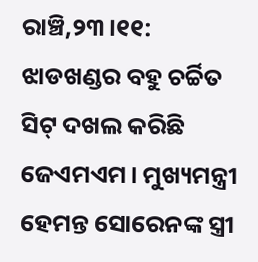ରାଞ୍ଚି,୨୩।୧୧: ଝାଡଖଣ୍ଡର ବହୁ ଚର୍ଚ୍ଚିତ ସିଟ୍‌ ଦଖଲ କରିଛି ଜେଏମଏମ। ମୁଖ୍ୟମନ୍ତ୍ରୀ ହେମନ୍ତ ସୋରେନଙ୍କ ସ୍ତ୍ରୀ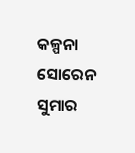କଳ୍ପନା ସୋରେନ ସୁମାର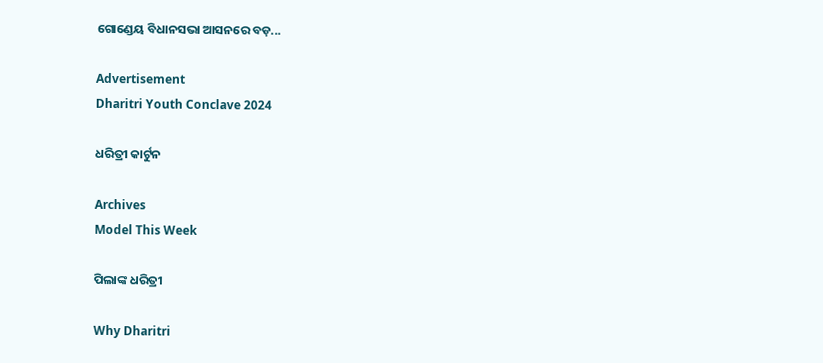ଗୋଣ୍ଡେୟ ବିଧାନସଭା ଆସନରେ ବଡ଼...

Advertisement
Dharitri Youth Conclave 2024

ଧରିତ୍ରୀ କାର୍ଟୁନ

Archives
Model This Week

ପିଲାଙ୍କ ଧରିତ୍ରୀ

Why Dharitri